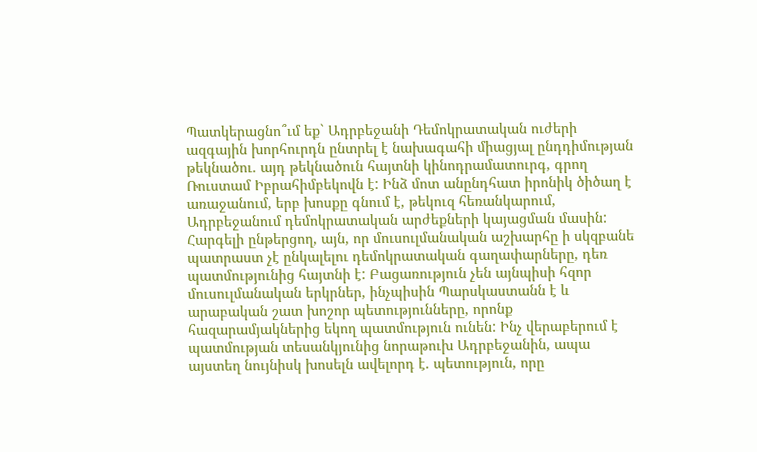Պատկերացնո՞ւմ եք` Ադրբեջանի Դեմոկրատական ուժերի ազգային խորհուրդն ընտրել է նախագահի միացյալ ընդդիմության թեկնածու. այդ թեկնածուն հայտնի կինոդրամատուրգ, գրող Ռուստամ Իբրահիմբեկովն է: Ինձ մոտ անընդհատ իրոնիկ ծիծաղ է առաջանում, երբ խոսքը գնում է, թեկուզ հեռանկարում, Ադրբեջանում դեմոկրատական արժեքների կայացման մասին:
Հարգելի ընթերցող, այն, որ մուսուլմանական աշխարհը ի սկզբանե պատրաստ չէ ընկալելու դեմոկրատական գաղափարները, դեռ պատմությունից հայտնի է: Բացառություն չեն այնպիսի հզոր մուսուլմանական երկրներ, ինչպիսին Պարսկաստանն է և արաբական շատ խոշոր պետությունները, որոնք հազարամյակներից եկող պատմություն ունեն: Ինչ վերաբերում է պատմության տեսանկյունից նորաթուխ Ադրբեջանին, ապա այստեղ նույնիսկ խոսելն ավելորդ է. պետություն, որը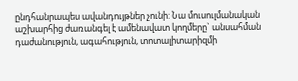ընդհանրապես ավանդույթներ չունի: Նա մուսուլմանական աշխարհից ժառանգել է ամենավատ կողմերը` անսահման դաժանություն, ագահություն, տոտալիտարիզմի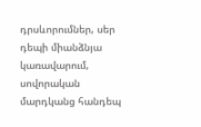դրսևորումներ, սեր դեպի միանձնյա կառավարում, սովորական մարդկանց հանդեպ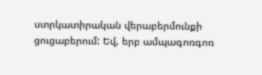ստրկատիրական վերաբերմունքի ցուցաբերում: Եվ, երբ ամպագոռգոռ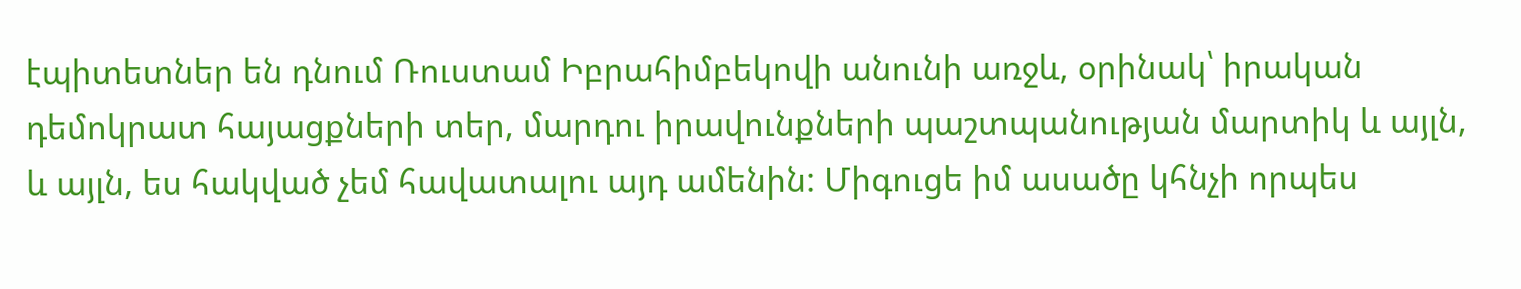էպիտետներ են դնում Ռուստամ Իբրահիմբեկովի անունի առջև, օրինակ՝ իրական դեմոկրատ հայացքների տեր, մարդու իրավունքների պաշտպանության մարտիկ և այլն, և այլն, ես հակված չեմ հավատալու այդ ամենին: Միգուցե իմ ասածը կհնչի որպես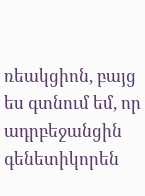ռեակցիոն, բայց ես գտնում եմ, որ ադրբեջանցին գենետիկորեն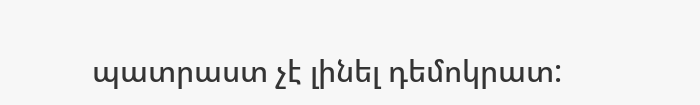պատրաստ չէ լինել դեմոկրատ: